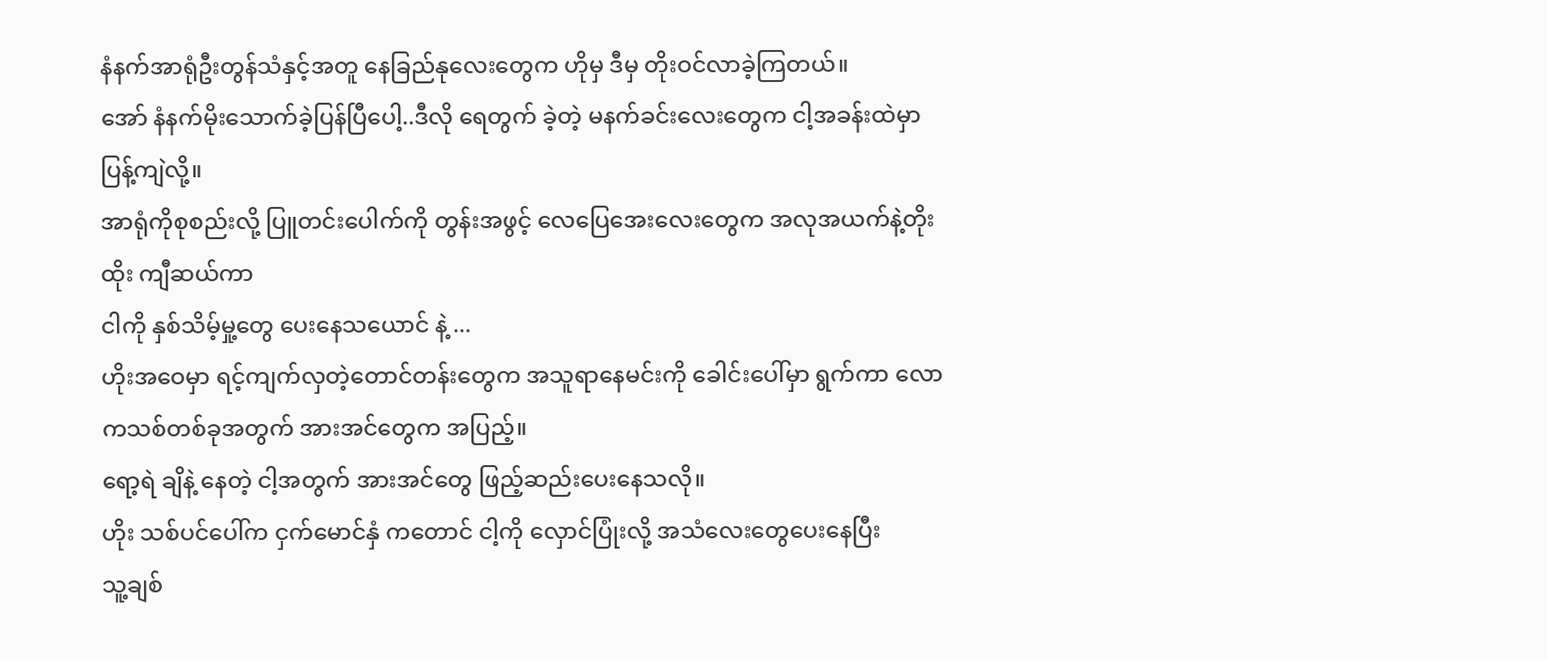နံနက်အာရုံဦးတွန်သံနှင့်အတူ နေခြည်နုလေးတွေက ဟိုမှ ဒီမှ တိုးဝင်လာခဲ့ကြတယ်။
အော် နံနက်မိုးသောက်ခဲ့ပြန်ပြီပေါ့..ဒီလို ရေတွက် ခဲ့တဲ့ မနက်ခင်းလေးတွေက ငါ့အခန်းထဲမှာ ပြန့်ကျဲလို့။
အာရုံကိုစုစည်းလို့ ပြူတင်းပေါက်ကို တွန်းအဖွင့် လေပြေအေးလေးတွေက အလုအယက်နဲ့တိုးထိုး ကျီဆယ်ကာ
ငါကို နှစ်သိမ့်မှု့တွေ ပေးနေသယောင် နဲ့ ...
ဟိုးအဝေမှာ ရင့်ကျက်လှတဲ့တောင်တန်းတွေက အသူရာနေမင်းကို ခေါင်းပေါ်မှာ ရွက်ကာ လောကသစ်တစ်ခုအတွက် အားအင်တွေက အပြည့်။
ရော့ရဲ ချိနဲ့ နေတဲ့ ငါ့အတွက် အားအင်တွေ ဖြည့်ဆည်းပေးနေသလို။
ဟိုး သစ်ပင်ပေါ်က ငှက်မောင်နှံ ကတောင် ငါ့ကို လှောင်ပြုံးလို့ အသံလေးတွေပေးနေပြီး
သူ့ချစ်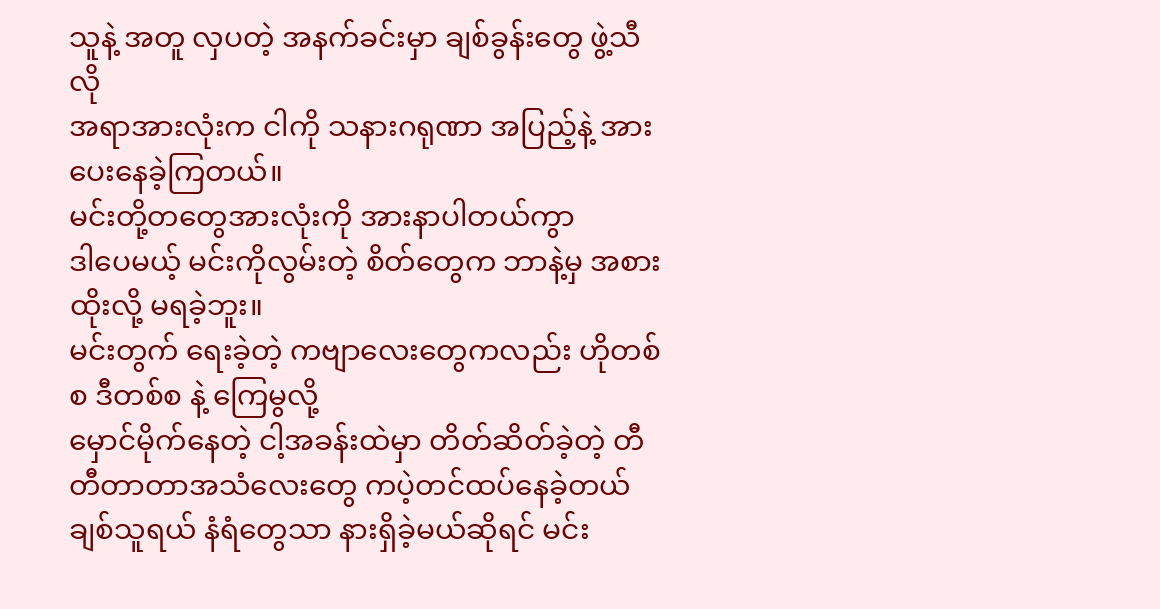သူနဲ့ အတူ လှပတဲ့ အနက်ခင်းမှာ ချစ်ခွန်းတွေ ဖွဲ့သီလို
အရာအားလုံးက ငါကို သနားဂရုဏာ အပြည့်နဲ့ အားပေးနေခဲ့ကြတယ်။
မင်းတို့တတွေအားလုံးကို အားနာပါတယ်ကွာ
ဒါပေမယ့် မင်းကိုလွမ်းတဲ့ စိတ်တွေက ဘာနဲ့မှ အစားထိုးလို့ မရခဲ့ဘူး။
မင်းတွက် ရေးခဲ့တဲ့ ကဗျာလေးတွေကလည်း ဟိုတစ်စ ဒီတစ်စ နဲ့ ကြေမွလို့
မှောင်မိုက်နေတဲ့ ငါ့အခန်းထဲမှာ တိတ်ဆိတ်ခဲ့တဲ့ တီတီတာတာအသံလေးတွေ ကပဲ့တင်ထပ်နေခဲ့တယ်
ချစ်သူရယ် နံရံတွေသာ နားရှိခဲ့မယ်ဆိုရင် မင်း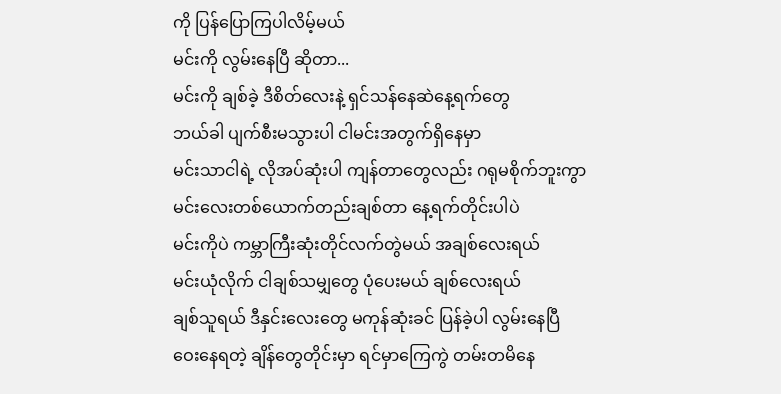ကို ပြန်ပြောကြပါလိမ့်မယ်
မင်းကို လွမ်းနေပြီ ဆိုတာ...
မင်းကို ချစ်ခဲ့ ဒီစိတ်လေးနဲ့ ရှင်သန်နေဆဲနေ့ရက်တွေ
ဘယ်ခါ ပျက်စီးမသွားပါ ငါမင်းအတွက်ရှိနေမှာ
မင်းသာငါရဲ့ လိုအပ်ဆုံးပါ ကျန်တာတွေလည်း ဂရုမစိုက်ဘူးကွာ
မင်းလေးတစ်ယောက်တည်းချစ်တာ နေ့ရက်တိုင်းပါပဲ
မင်းကိုပဲ ကမ္ဘာကြီးဆုံးတိုင်လက်တွဲမယ် အချစ်လေးရယ်
မင်းယုံလိုက် ငါချစ်သမျှတွေ ပုံပေးမယ် ချစ်လေးရယ်
ချစ်သူရယ် ဒီနှင်းလေးတွေ မကုန်ဆုံးခင် ပြန်ခဲ့ပါ လွမ်းနေပြီ
ဝေးနေရတဲ့ ချိန်တွေတိုင်းမှာ ရင်မှာကြေကွဲ တမ်းတမိနေ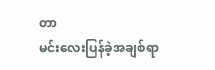တာ
မင်းလေးပြန်ခဲ့အချစ်ရာ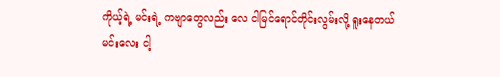ကိုယ့်ရဲ့ မင်းရဲ့ ကဗျာတွေလည်း လေ ငါမြင်ရောင်တိုင်းလွမ်းလို့ ရူးနေတယ်
မင်းလေး ငါ့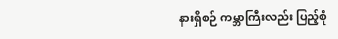နားရှိစဉ် ကမ္ဘာကြီးလည်း ပြည့်စုံ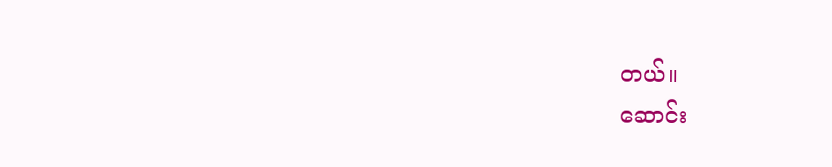တယ်။
ဆောင်း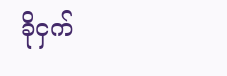ခိုငှက်